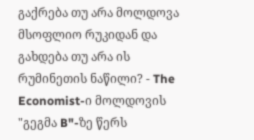გაქრება თუ არა მოლდოვა მსოფლიო რუკიდან და გახდება თუ არა ის რუმინეთის ნაწილი? - The Economist-ი მოლდოვის "გეგმა B"-ზე წერს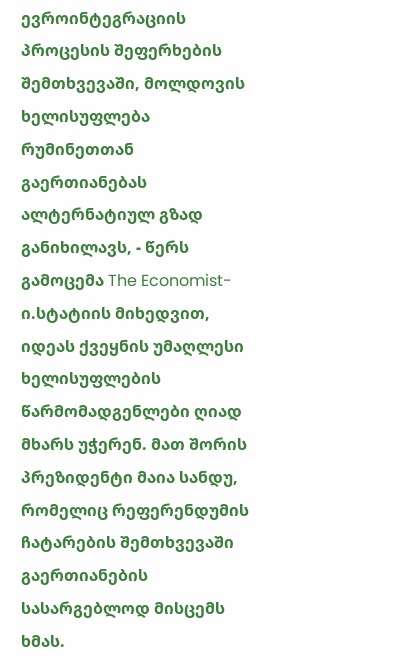ევროინტეგრაციის პროცესის შეფერხების შემთხვევაში, მოლდოვის ხელისუფლება რუმინეთთან გაერთიანებას ალტერნატიულ გზად განიხილავს, - წერს გამოცემა The Economist-ი.სტატიის მიხედვით, იდეას ქვეყნის უმაღლესი ხელისუფლების წარმომადგენლები ღიად მხარს უჭერენ. მათ შორის პრეზიდენტი მაია სანდუ, რომელიც რეფერენდუმის ჩატარების შემთხვევაში გაერთიანების სასარგებლოდ მისცემს ხმას.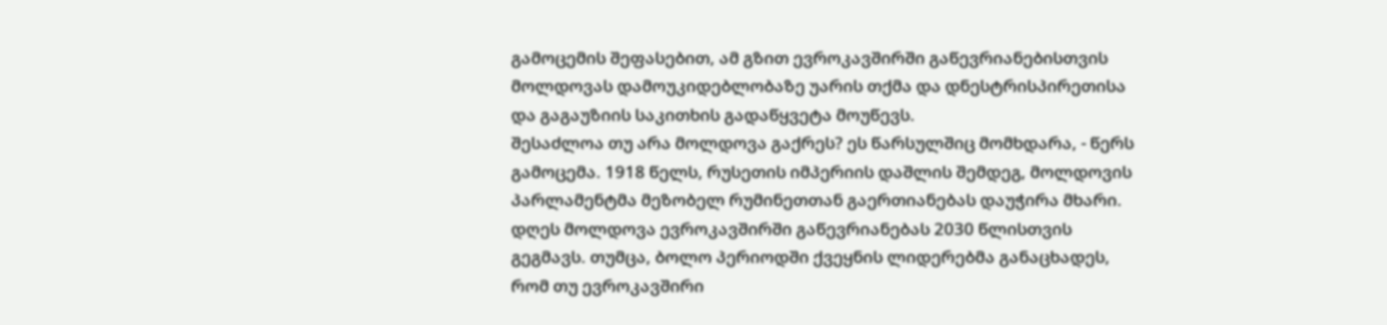გამოცემის შეფასებით, ამ გზით ევროკავშირში გაწევრიანებისთვის მოლდოვას დამოუკიდებლობაზე უარის თქმა და დნესტრისპირეთისა და გაგაუზიის საკითხის გადაწყვეტა მოუწევს.
შესაძლოა თუ არა მოლდოვა გაქრეს? ეს წარსულშიც მომხდარა, - წერს გამოცემა. 1918 წელს, რუსეთის იმპერიის დაშლის შემდეგ, მოლდოვის პარლამენტმა მეზობელ რუმინეთთან გაერთიანებას დაუჭირა მხარი. დღეს მოლდოვა ევროკავშირში გაწევრიანებას 2030 წლისთვის გეგმავს. თუმცა, ბოლო პერიოდში ქვეყნის ლიდერებმა განაცხადეს, რომ თუ ევროკავშირი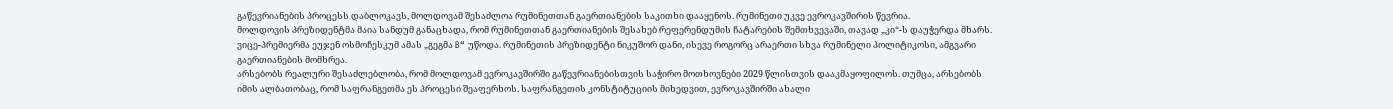გაწევრიანების პროცესს დაბლოკავს, მოლდოვამ შესაძლოა რუმინეთთან გაერთიანების საკითხი დააყენოს. რუმინეთი უკვე ევროკავშირის წევრია.
მოლდოვის პრეზიდენტმა მაია სანდუმ განაცხადა, რომ რუმინეთთან გაერთიანების შესახებ რეფერენდუმის ჩატარების შემთხვევაში, თავად „კი“-ს დაუჭერდა მხარს. ვიცე-პრემიერმა ეუჯენ ოსმოჩესკუმ ამას „გეგმა B“ უწოდა. რუმინეთის პრეზიდენტი ნიკუშორ დანი, ისევე როგორც არაერთი სხვა რუმინელი პოლიტიკოსი, ამგვარი გაერთიანების მომხრეა.
არსებობს რეალური შესაძლებლობა, რომ მოლდოვამ ევროკავშირში გაწევრიანებისთვის საჭირო მოთხოვნები 2029 წლისთვის დააკმაყოფილოს. თუმცა, არსებობს იმის ალბათობაც, რომ საფრანგეთმა ეს პროცესი შეაფერხოს. საფრანგეთის კონსტიტუციის მიხედვით, ევროკავშირში ახალი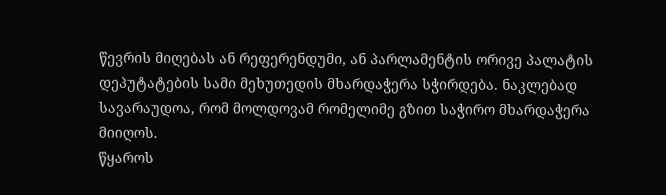წევრის მიღებას ან რეფერენდუმი, ან პარლამენტის ორივე პალატის დეპუტატების სამი მეხუთედის მხარდაჭერა სჭირდება. ნაკლებად სავარაუდოა, რომ მოლდოვამ რომელიმე გზით საჭირო მხარდაჭერა მიიღოს.
წყაროს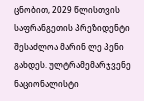ცნობით, 2029 წლისთვის საფრანგეთის პრეზიდენტი შესაძლოა მარინ ლე პენი გახდეს. ულტრამემარჯვენე ნაციონალისტი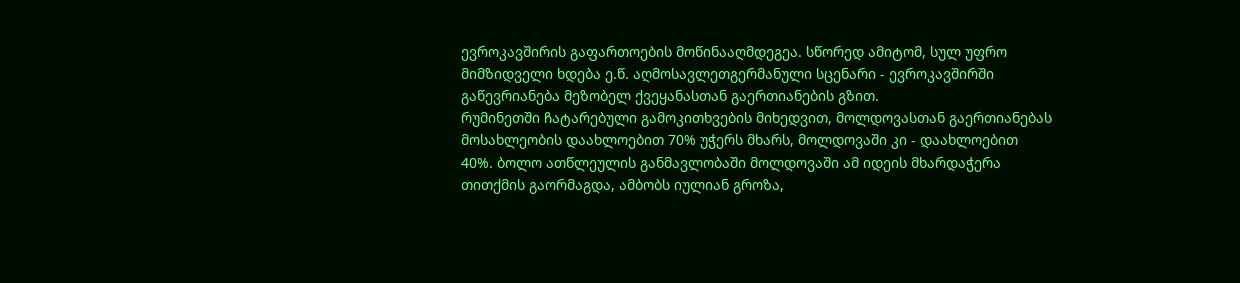ევროკავშირის გაფართოების მოწინააღმდეგეა. სწორედ ამიტომ, სულ უფრო მიმზიდველი ხდება ე.წ. აღმოსავლეთგერმანული სცენარი - ევროკავშირში გაწევრიანება მეზობელ ქვეყანასთან გაერთიანების გზით.
რუმინეთში ჩატარებული გამოკითხვების მიხედვით, მოლდოვასთან გაერთიანებას მოსახლეობის დაახლოებით 70% უჭერს მხარს, მოლდოვაში კი - დაახლოებით 40%. ბოლო ათწლეულის განმავლობაში მოლდოვაში ამ იდეის მხარდაჭერა თითქმის გაორმაგდა, ამბობს იულიან გროზა,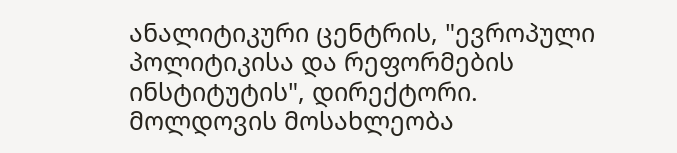ანალიტიკური ცენტრის, "ევროპული პოლიტიკისა და რეფორმების ინსტიტუტის", დირექტორი.
მოლდოვის მოსახლეობა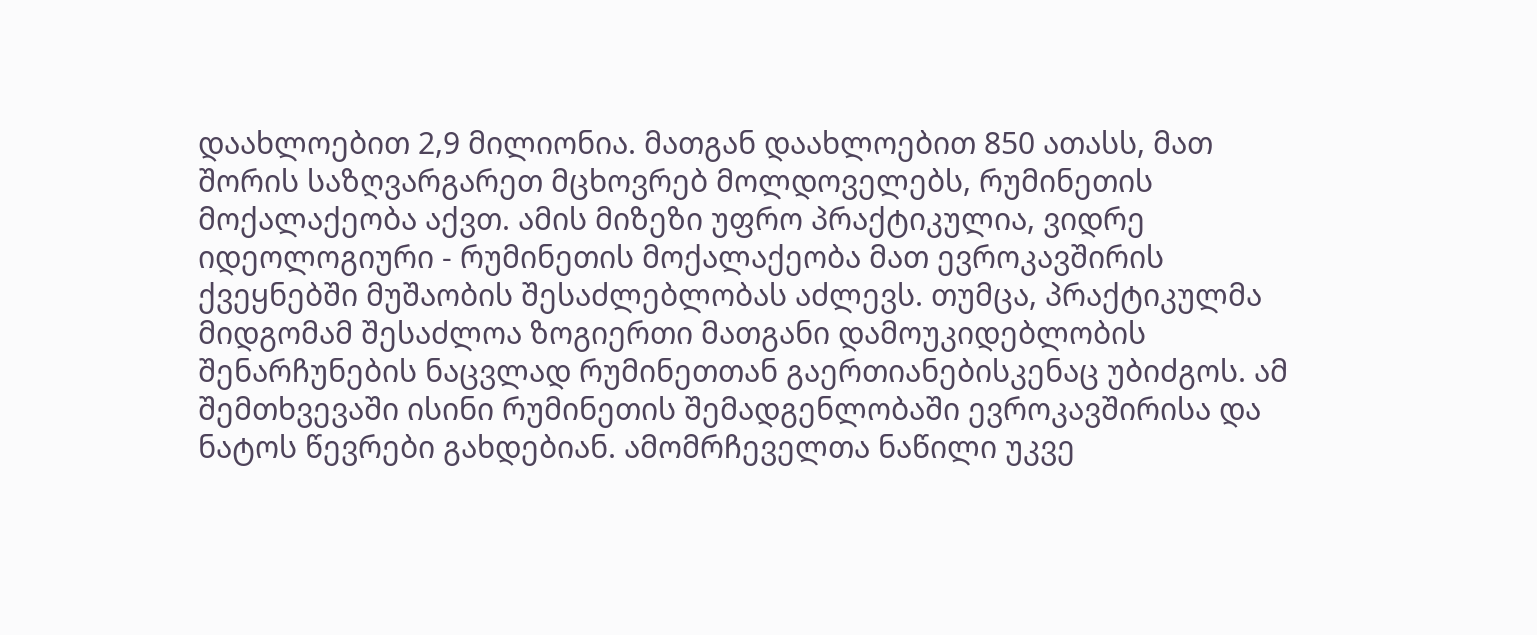დაახლოებით 2,9 მილიონია. მათგან დაახლოებით 850 ათასს, მათ შორის საზღვარგარეთ მცხოვრებ მოლდოველებს, რუმინეთის მოქალაქეობა აქვთ. ამის მიზეზი უფრო პრაქტიკულია, ვიდრე იდეოლოგიური - რუმინეთის მოქალაქეობა მათ ევროკავშირის ქვეყნებში მუშაობის შესაძლებლობას აძლევს. თუმცა, პრაქტიკულმა მიდგომამ შესაძლოა ზოგიერთი მათგანი დამოუკიდებლობის შენარჩუნების ნაცვლად რუმინეთთან გაერთიანებისკენაც უბიძგოს. ამ შემთხვევაში ისინი რუმინეთის შემადგენლობაში ევროკავშირისა და ნატოს წევრები გახდებიან. ამომრჩეველთა ნაწილი უკვე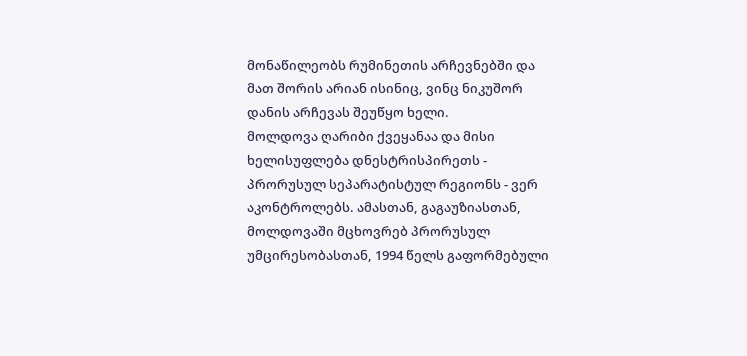მონაწილეობს რუმინეთის არჩევნებში და მათ შორის არიან ისინიც, ვინც ნიკუშორ დანის არჩევას შეუწყო ხელი.
მოლდოვა ღარიბი ქვეყანაა და მისი ხელისუფლება დნესტრისპირეთს - პრორუსულ სეპარატისტულ რეგიონს - ვერ აკონტროლებს. ამასთან, გაგაუზიასთან, მოლდოვაში მცხოვრებ პრორუსულ უმცირესობასთან, 1994 წელს გაფორმებული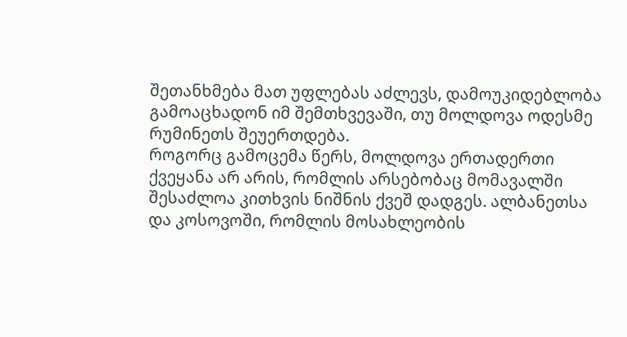შეთანხმება მათ უფლებას აძლევს, დამოუკიდებლობა გამოაცხადონ იმ შემთხვევაში, თუ მოლდოვა ოდესმე რუმინეთს შეუერთდება.
როგორც გამოცემა წერს, მოლდოვა ერთადერთი ქვეყანა არ არის, რომლის არსებობაც მომავალში შესაძლოა კითხვის ნიშნის ქვეშ დადგეს. ალბანეთსა და კოსოვოში, რომლის მოსახლეობის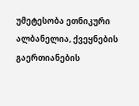უმეტესობა ეთნიკური ალბანელია, ქვეყნების გაერთიანების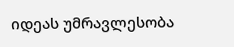იდეას უმრავლესობა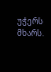უჭერს მხარს.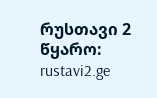რუსთავი 2
წყარო: rustavi2.ge